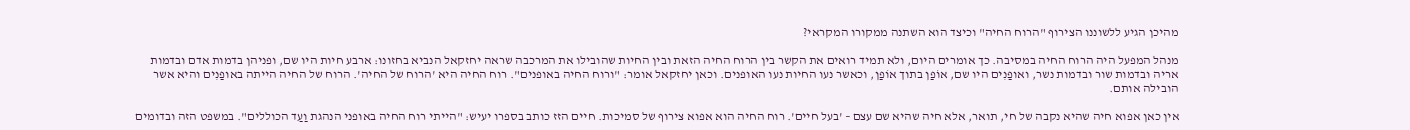מהיכן הגיע ללשוננו הצירוף "הרוח החיה" וכיצד הוא השתנה ממקורו המקראי?

מנהל המפעל היה הרוח החיה במסיבה. כך אומרים היום, ולא תמיד רואים את הקשר בין הרוח החיה הזאת ובין החיות שהובילו את המרכבה שראה יחזקאל הנביא בחזונו: ארבע חיות היו שם, ופניהן בדמות אדם ובדמות אריה ובדמות שור ובדמות נשר, ואופַנִים היו שם, אוֹפַן בתוך אוֹפַן, וכאשר נעו החיות נעו האופנים. וכאן יחזקאל אומר: "ורוח החיה באופנים". רוח החיה היא 'הרוח של החיה'. הרוח של החיה הייתה באופַנִים והיא אשר הובילה אותם.

אין כאן אפוא חיה שהיא נקבה של חי, תואר, אלא חיה שהיא שם עצם – 'בעל חיים'. רוח החיה הוא אפוא צירוף של סמיכות. חיים הזז כותב בספרו יעיש: "הייתי רוח החיה באופני הנהגת וַעַד הכוללים". במשפט הזה ובדומים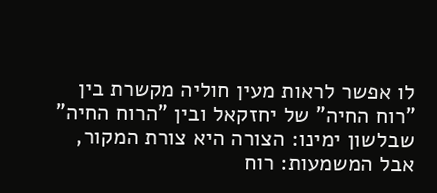לו אפשר לראות מעין חוליה מקשרת בין "רוח החיה" של יחזקאל ובין "הרוח החיה" שבלשון ימינו: הצורה היא צורת המקור, אבל המשמעות: רוח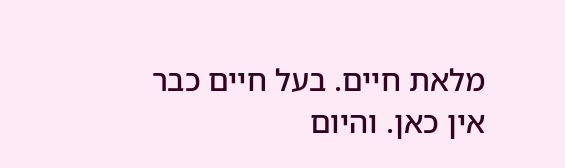מלאת חיים. בעל חיים כבר אין כאן. והיום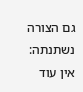גם הצורה נשתנתה: אין עוד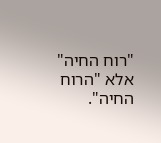"רוח החיה" אלא "הרוח החיה".